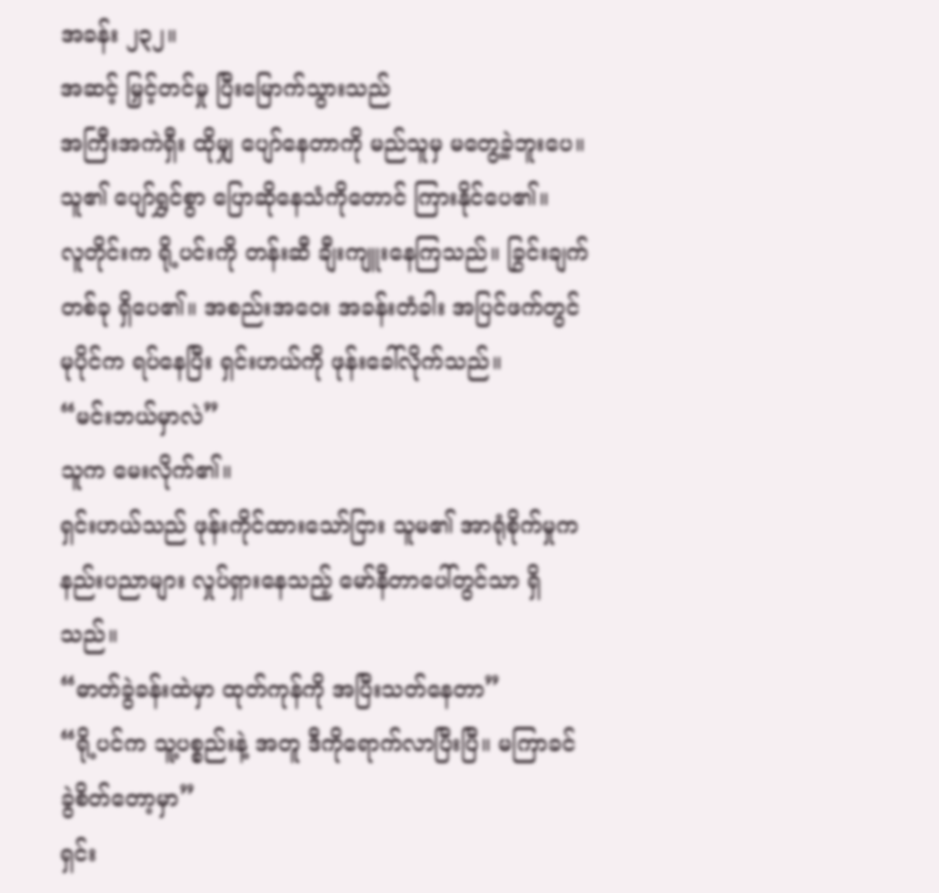အခန်း ၂၃၂။
အဆင့် မြှင့်တင်မှု ပြီးမြောက်သွားသည်
အကြီးအကဲရှီး ထိုမျှ ပျော်နေတာကို မည်သူမှ မတွေ့ခဲ့ဘူးပေ။ သူ၏ ပျော်ရွှင်စွာ ပြောဆိုနေသံကိုတောင် ကြားနိုင်ပေ၏။
လူတိုင်းက ရို့ပင်းကို တန်းဆီ ချီးကျူးနေကြသည်။ ခြွင်းချက် တစ်ခု ရှိပေ၏။ အစည်းအဝေး အခန်းတံခါး အပြင်ဖက်တွင် မုပိုင်က ရပ်နေပြီး ရှင်းဟယ်ကို ဖုန်းခေါ်လိုက်သည်။
“မင်းဘယ်မှာလဲ”
သူက မေးလိုက်၏။
ရှင်းဟယ်သည် ဖုန်းကိုင်ထားသော်ငြား သူမ၏ အာရုံစိုက်မှုက နည်းပညာများ လှုပ်ရှားနေသည့် မော်နီတာပေါ်တွင်သာ ရှိသည်။
“ဓာတ်ခွဲခန်းထဲမှာ ထုတ်ကုန်ကို အပြီးသတ်နေတာ”
“ရို့ပင်က သူ့ပစ္စည်းနဲ့ အတူ ဒီကိုရောက်လာပြီးပြီ။ မကြာခင် ခွဲစိတ်တော့မှာ”
ရှင်း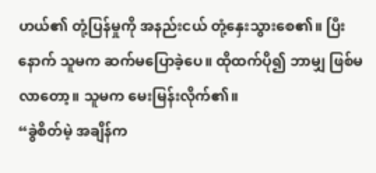ဟယ်၏ တုံ့ပြန်မှုကို အနည်းငယ် တုံ့နှေးသွားစေ၏။ ပြီးနောက် သူမက ဆက်မပြောခဲ့ပေ။ ထိုထက်ပို၍ ဘာမျှ ဖြစ်မလာတော့။ သူမက မေးမြန်းလိုက်၏။
“ခွဲစိတ်မဲ့ အချိန်က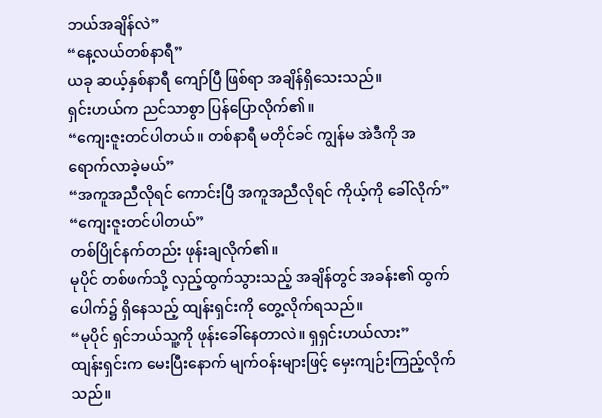ဘယ်အချိန်လဲ”
“နေ့လယ်တစ်နာရီ”
ယခု ဆယ့်နှစ်နာရီ ကျော်ပြီ ဖြစ်ရာ အချိန်ရှိသေးသည်။
ရှင်းဟယ်က ညင်သာစွာ ပြန်ပြောလိုက်၏။
“ကျေးဇူးတင်ပါတယ်။ တစ်နာရီ မတိုင်ခင် ကျွန်မ အဲဒီကို အရောက်လာခဲ့မယ်”
“အကူအညီလိုရင် ကောင်းပြီ အကူအညီလိုရင် ကိုယ့်ကို ခေါ်လိုက်”
“ကျေးဇူးတင်ပါတယ်”
တစ်ပြိုင်နက်တည်း ဖုန်းချလိုက်၏။
မုပိုင် တစ်ဖက်သို့ လှည့်ထွက်သွားသည့် အချိန်တွင် အခန်း၏ ထွက်ပေါက်၌ ရှိနေသည့် ထျန်းရှင်းကို တွေ့လိုက်ရသည်။
“မုပိုင် ရှင်ဘယ်သူ့ကို ဖုန်းခေါ်နေတာလဲ။ ရှရှင်းဟယ်လား”
ထျန်းရှင်းက မေးပြီးနောက် မျက်ဝန်းများဖြင့် မှေးကျဉ်းကြည့်လိုက်သည်။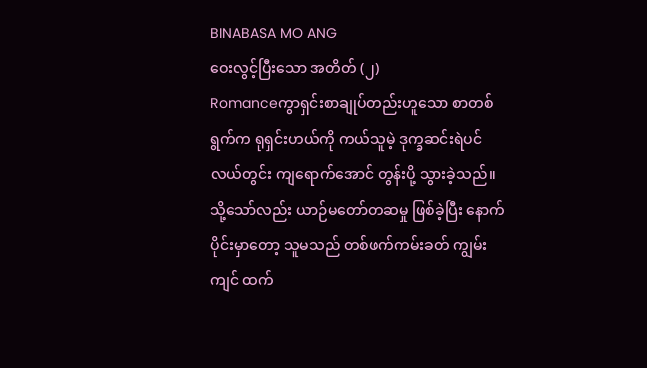BINABASA MO ANG
ဝေးလွင့်ပြီးသော အတိတ် (၂)
Romanceကွာရှင်းစာချုပ်တည်းဟူသော စာတစ်ရွက်က ရုရှင်းဟယ်ကို ကယ်သူမဲ့ ဒုက္ခဆင်းရဲပင်လယ်တွင်း ကျရောက်အောင် တွန်းပို့ သွားခဲ့သည်။ သို့သော်လည်း ယာဉ်မတော်တဆမှု ဖြစ်ခဲ့ပြီး နောက်ပိုင်းမှာတော့ သူမသည် တစ်ဖက်ကမ်းခတ် ကျွမ်းကျင် ထက်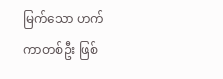မြက်သော ဟက်ကာတစ်ဦး ဖြစ်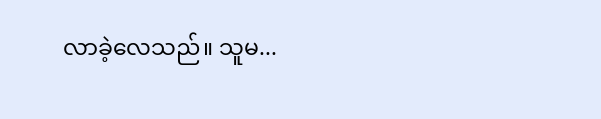လာခဲ့လေသည်။ သူမ...